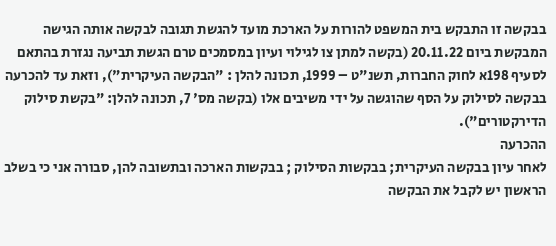בבקשה זו התבקש בית המשפט להורות על הארכת מועד להגשת תגובה לבקשה אותה הגישה המבקשת ביום 20.11.22 (בקשה למתן צו לגילוי ועיון במסמכים טרם הגשת תביעה נגזרת בהתאם לסעיף 198א לחוק החברות, תשנ"ט – 1999, תכונה להלן : "הבקשה העיקרית"), וזאת עד להכרעה בבקשה לסילוק על הסף שהוגשה על ידי משיבים אלו (בקשה מס' 7, תכונה להלן: "בקשת סילוק הדירקטורים").
ההכרעה
לאחר עיון בבקשה העיקרית; בבקשות הסילוק ; בבקשות הארכה ובתשובה להן, סבורה אני כי בשלב הראשון יש לקבל את הבקשה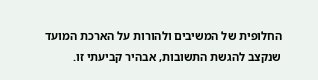החלופית של המשיבים ולהורות על הארכת המועד שנקצב להגשת התשובות, אבהיר קביעתי זו.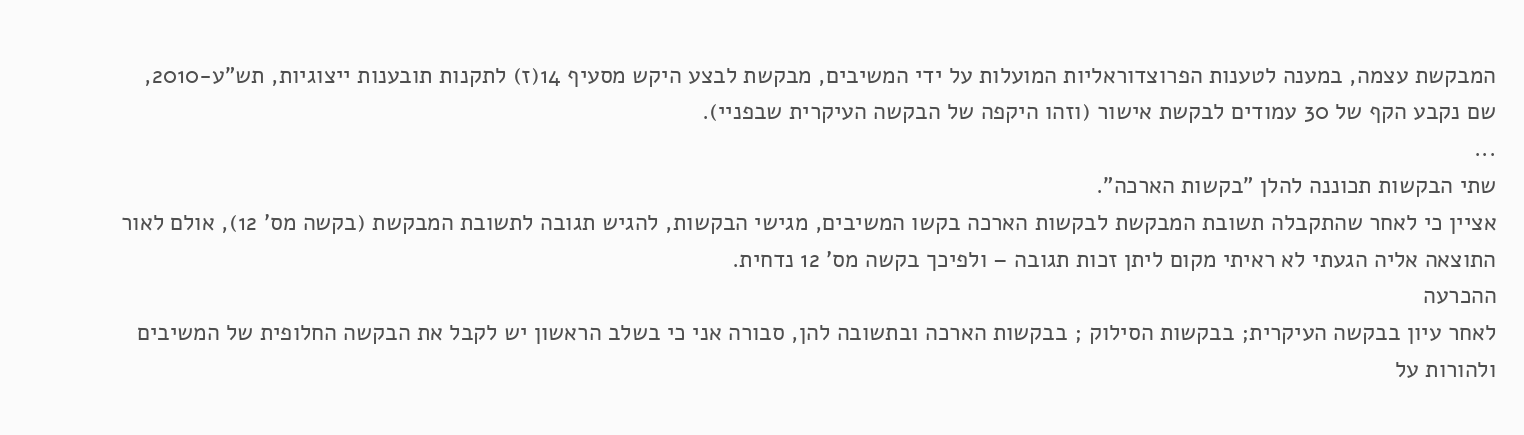המבקשת עצמה, במענה לטענות הפרוצדוראליות המועלות על ידי המשיבים, מבקשת לבצע היקש מסעיף 14(ז) לתקנות תובענות ייצוגיות, תש"ע-2010, שם נקבע הקף של 30 עמודים לבקשת אישור (וזהו היקפה של הבקשה העיקרית שבפניי).
...
שתי הבקשות תכוננה להלן "בקשות הארכה".
אציין כי לאחר שהתקבלה תשובת המבקשת לבקשות הארכה בקשו המשיבים, מגישי הבקשות, להגיש תגובה לתשובת המבקשת (בקשה מס' 12), אולם לאור התוצאה אליה הגעתי לא ראיתי מקום ליתן זכות תגובה – ולפיכך בקשה מס' 12 נדחית.
ההכרעה
לאחר עיון בבקשה העיקרית; בבקשות הסילוק ; בבקשות הארכה ובתשובה להן, סבורה אני כי בשלב הראשון יש לקבל את הבקשה החלופית של המשיבים ולהורות על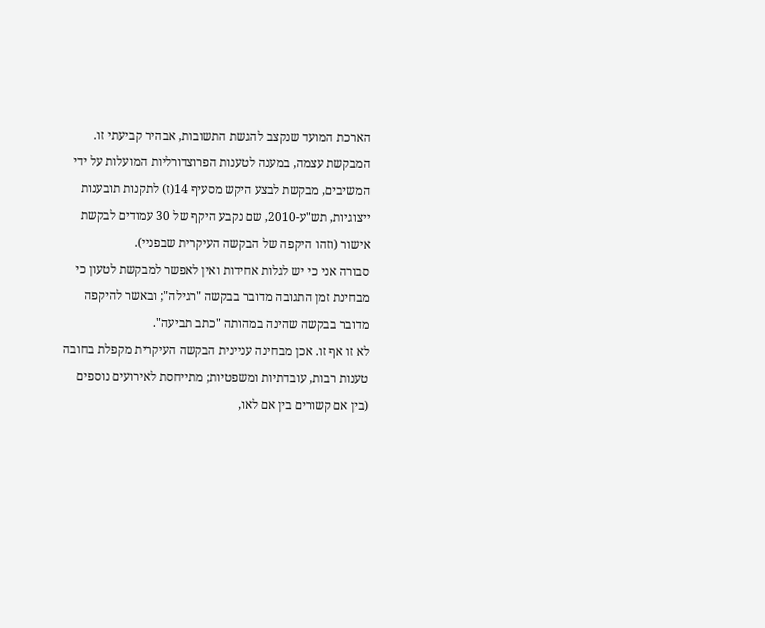הארכת המועד שנקצב להגשת התשובות, אבהיר קביעתי זו.
המבקשת עצמה, במענה לטענות הפרוצדורליות המועלות על ידי המשיבים, מבקשת לבצע היקש מסעיף 14(ז) לתקנות תובענות ייצוגיות, תש"ע-2010, שם נקבע היקף של 30 עמודים לבקשת אישור (וזהו היקפה של הבקשה העיקרית שבפניי).
סבורה אני כי יש לגלות אחידות ואין לאפשר למבקשת לטעון כי מבחינת זמן התגובה מדובר בבקשה "רגילה"; ובאשר להיקפה מדובר בבקשה שהינה במהותה "כתב תביעה".
לא זו אף זו. אכן מבחינה עניינית הבקשה העיקרית מקפלת בחובה טענות רבות, עובדתיות ומשפטיות; מתייחסת לאירועים נוספים (בין אם קשורים בין אם לאו,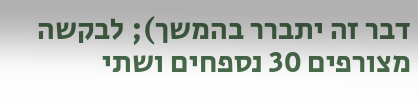דבר זה יתברר בהמשך); לבקשה מצורפים 30 נספחים ושתי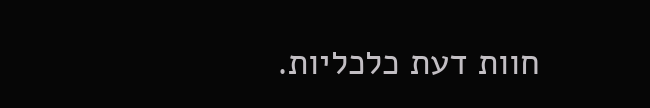חוות דעת כלכליות.